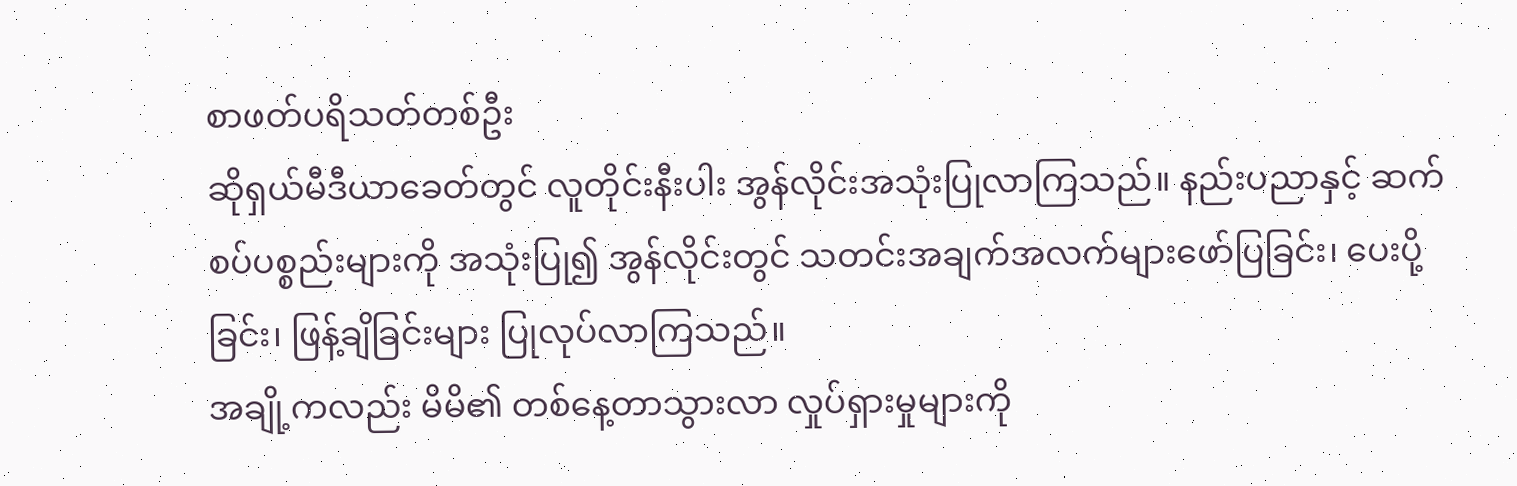စာဖတ်ပရိသတ်တစ်ဦး
ဆိုရှယ်မီဒီယာခေတ်တွင် လူတိုင်းနီးပါး အွန်လိုင်းအသုံးပြုလာကြသည်။ နည်းပညာနှင့် ဆက်စပ်ပစ္စည်းများကို အသုံးပြု၍ အွန်လိုင်းတွင် သတင်းအချက်အလက်များဖော်ပြခြင်း၊ ပေးပို့ခြင်း၊ ဖြန့်ချိခြင်းများ ပြုလုပ်လာကြသည်။
အချို့ကလည်း မိမိ၏ တစ်နေ့တာသွားလာ လှုပ်ရှားမှုများကို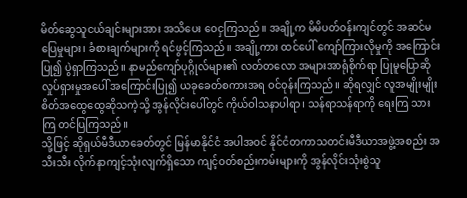မိတ်ဆွေသူငယ်ချင်းများအား အသိပေး ဝေငှကြသည်။ အချို့က မိမိပတ်ဝန်းကျင်တွင် အဆင်မပြေမှုများ၊ ခံစားချက်များကို ရင်ဖွင့်ကြသည်။ အချို့ကား ထင်ပေါ် ကျော်ကြားလိုမှုကို အကြောင်းပြု၍ ပွဲရှာကြသည်။ နာမည်ကျော်ပုဂ္ဂိုလ်များ၏ လတ်တလော အများအာရုံစိုက်ရာ ပြုမူပြောဆိုလှုပ်ရှားမှုအပေါ် အကြောင်းပြု၍ ယခုခေတ်စကားအရ ဝင်ဝုန်းကြသည်။ ဆိုရလျှင် လူအမျိုးမျိုး စိတ်အထွေထွေဆိုသကဲ့သို့ အွန်လိုင်းပေါ်တွင် ကိုယ်ဝါသနာပါရာ၊ သန်ရာသန်ရာကို ရေးကြ သားကြ တင်ပြကြသည်။
သို့ဖြင့် ဆိုရှယ်မီဒီယာခေတ်တွင် မြန်မာနိုင်ငံ အပါအဝင် နိုင်ငံတကာသတင်းမီဒီယာအဖွဲ့အစည်း အသီးသီး လိုက်နာကျင့်သုံးလျက်ရှိသော ကျင့်ဝတ်စည်းကမ်းများကို အွန်လိုင်းသုံးစွဲသူ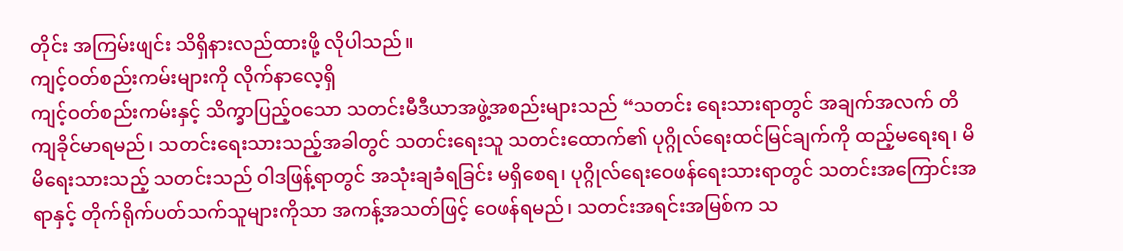တိုင်း အကြမ်းဖျင်း သိရှိနားလည်ထားဖို့ လိုပါသည်။
ကျင့်ဝတ်စည်းကမ်းများကို လိုက်နာလေ့ရှိ
ကျင့်ဝတ်စည်းကမ်းနှင့် သိက္ခာပြည့်ဝသော သတင်းမီဒီယာအဖွဲ့အစည်းများသည် “သတင်း ရေးသားရာတွင် အချက်အလက် တိကျခိုင်မာရမည်၊ သတင်းရေးသားသည့်အခါတွင် သတင်းရေးသူ သတင်းထောက်၏ ပုဂ္ဂိုလ်ရေးထင်မြင်ချက်ကို ထည့်မရေးရ၊ မိမိရေးသားသည့် သတင်းသည် ဝါဒဖြန့်ရာတွင် အသုံးချခံရခြင်း မရှိစေရ၊ ပုဂ္ဂိုလ်ရေးဝေဖန်ရေးသားရာတွင် သတင်းအကြောင်းအရာနှင့် တိုက်ရိုက်ပတ်သက်သူများကိုသာ အကန့်အသတ်ဖြင့် ဝေဖန်ရမည်၊ သတင်းအရင်းအမြစ်က သ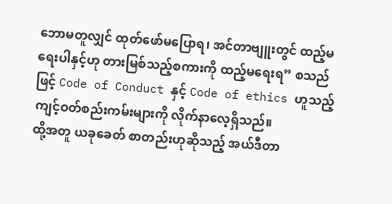ဘောမတူလျှင် ထုတ်ဖော်မပြောရ၊ အင်တာဗျူးတွင် ထည့်မရေးပါနှင့်ဟု တားမြစ်သည့်စကားကို ထည့်မရေးရ” စသည်ဖြင့် Code of Conduct နှင့် Code of ethics ဟူသည့် ကျင့်ဝတ်စည်းကမ်းများကို လိုက်နာလေ့ရှိသည်။
ထို့အတူ ယခုခေတ် စာတည်းဟုဆိုသည့် အယ်ဒီတာ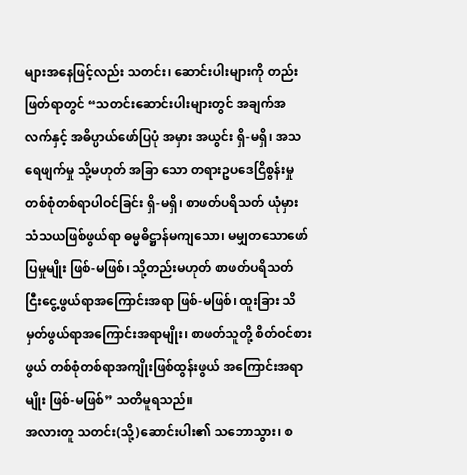များအနေဖြင့်လည်း သတင်း၊ ဆောင်းပါးများကို တည်းဖြတ်ရာတွင် “သတင်းဆောင်းပါးများတွင် အချက်အလက်နှင့် အဓိပ္ပာယ်ဖော်ပြပုံ အမှား အယွင်း ရှိ-မရှိ၊ အသရေဖျက်မှု သို့မဟုတ် အခြာ သော တရားဥပဒေငြိစွန်းမှု တစ်စုံတစ်ရာပါဝင်ခြင်း ရှိ-မရှိ၊ စာဖတ်ပရိသတ် ယုံမှားသံသယဖြစ်ဖွယ်ရာ ဓမ္မဓိဋ္ဌာန်မကျသော၊ မမျှတသောဖော်ပြမှုမျိုး ဖြစ်-မဖြစ်၊ သို့တည်းမဟုတ် စာဖတ်ပရိသတ် ငြီးငွေ့ဖွယ်ရာအကြောင်းအရာ ဖြစ်-မဖြစ်၊ ထူးခြား သိမှတ်ဖွယ်ရာအကြောင်းအရာမျိုး၊ စာဖတ်သူတို့ စိတ်ဝင်စားဖွယ် တစ်စုံတစ်ရာအကျိုးဖြစ်ထွန်းဖွယ် အကြောင်းအရာမျိုး ဖြစ်-မဖြစ်” သတိမူရသည်။
အလားတူ သတင်း(သို့)ဆောင်းပါး၏ သဘောသွား၊ စ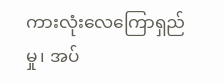ကားလုံးလေကြောရှည်မှု၊ အပ်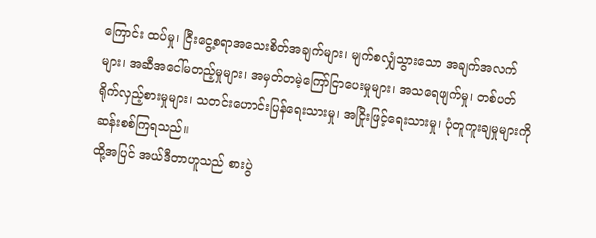ကြောင်း ထပ်မှု၊ ငြီးငွေ့စရာအသေးစိတ်အချက်များ၊ မျက်စလျှံသွားသော အချက်အလက်များ၊ အဆီအငေါ်မတည့်မှုများ၊ အမှတ်တမဲ့ကြော်ငြာပေးမှုများ၊ အသရေဖျက်မှု၊ တစ်ပတ်ရိုက်လှည့်စားမှုများ၊ သတင်းဟောင်းပြန်ရေးသားမှု၊ အငြိုးဖြင့်ရေးသားမှု၊ ပုံတူကူးချမှုများကို ဆန်းစစ်ကြရသည်။
ထို့အပြင် အယ်ဒီတာဟူသည် စားပွဲ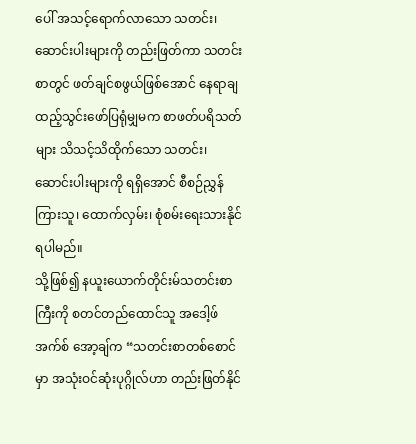ပေါ် အသင့်ရောက်လာသော သတင်း၊ ဆောင်းပါးများကို တည်းဖြတ်ကာ သတင်းစာတွင် ဖတ်ချင်စဖွယ်ဖြစ်အောင် နေရာချထည့်သွင်းဖော်ပြရုံမျှမက စာဖတ်ပရိသတ်များ သိသင့်သိထိုက်သော သတင်း၊ ဆောင်းပါးများကို ရရှိအောင် စီစဉ်ညွှန်ကြားသူ၊ ထောက်လှမ်း၊ စုံစမ်းရေးသားနိုင်ရပါမည်။
သို့ဖြစ်၍ နယူးယောက်တိုင်းမ်သတင်းစာကြီးကို စတင်တည်ထောင်သူ အဒေါ့ဖ် အက်စ် အော့ချ်က “သတင်းစာတစ်စောင်မှာ အသုံးဝင်ဆုံးပုဂ္ဂိုလ်ဟာ တည်းဖြတ်နိုင်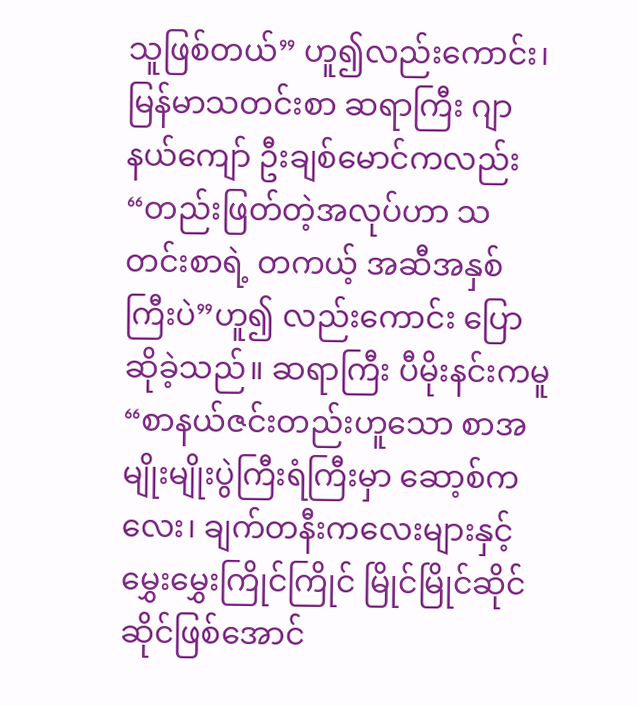သူဖြစ်တယ်” ဟူ၍လည်းကောင်း၊ မြန်မာသတင်းစာ ဆရာကြီး ဂျာနယ်ကျော် ဦးချစ်မောင်ကလည်း “တည်းဖြတ်တဲ့အလုပ်ဟာ သတင်းစာရဲ့ တကယ့် အဆီအနှစ်ကြီးပဲ”ဟူ၍ လည်းကောင်း ပြောဆိုခဲ့သည်။ ဆရာကြီး ပီမိုးနင်းကမူ “စာနယ်ဇင်းတည်းဟူသော စာအမျိုးမျိုးပွဲကြီးရံကြီးမှာ ဆော့စ်ကလေး၊ ချက်တနီးကလေးများနှင့် မွှေးမွှေးကြိုင်ကြိုင် မြိုင်မြိုင်ဆိုင်ဆိုင်ဖြစ်အောင်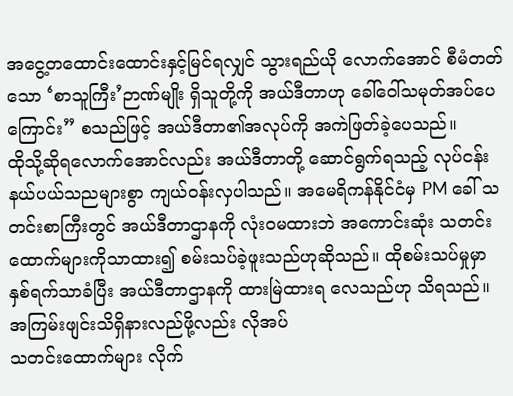အငွေ့တထောင်းထောင်းနှင့်မြင်ရလျှင် သွားရည်ယို လောက်အောင် စီမံတတ်သော ‘စာသူကြီး’ဉာဏ်မျိုး ရှိသူတို့ကို အယ်ဒီတာဟု ခေါ်ဝေါ်သမုတ်အပ်ပေ ကြောင်း” စသည်ဖြင့် အယ်ဒီတာ၏အလုပ်ကို အကဲဖြတ်ခဲ့ပေသည်။
ထိုသို့ဆိုရလောက်အောင်လည်း အယ်ဒီတာတို့ ဆောင်ရွက်ရသည့် လုပ်ငန်းနယ်ပယ်သညများစွာ ကျယ်ဝန်းလှပါသည်။ အမေရိကန်နိုင်ငံမှ PM ခေါ် သတင်းစာကြီးတွင် အယ်ဒီတာဌာနကို လုံးဝမထားဘဲ အကောင်းဆုံး သတင်းထောက်များကိုသာထား၍ စမ်းသပ်ခဲ့ဖူးသည်ဟုဆိုသည်။ ထိုစမ်းသပ်မှုမှာ နှစ်ရက်သာခံပြီး အယ်ဒီတာဌာနကို ထားမြဲထားရ လေသည်ဟု သိရသည်။
အကြမ်းဖျင်းသိရှိနားလည်ဖို့လည်း လိုအပ်
သတင်းထောက်များ လိုက်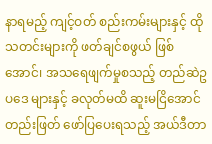နာရမည့် ကျင့်ဝတ် စည်းကမ်းများနှင့် ထိုသတင်းများကို ဖတ်ချင်စဖွယ် ဖြစ်အောင်၊ အသရေဖျက်မှုစသည့် တည်ဆဲဥပဒေ များနှင့် ခလုတ်မထိ ဆူးမငြိအောင် တည်းဖြတ် ဖော်ပြပေးရသည့် အယ်ဒီတာ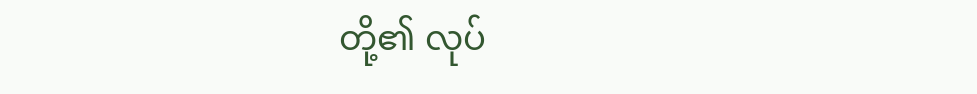တို့၏ လုပ်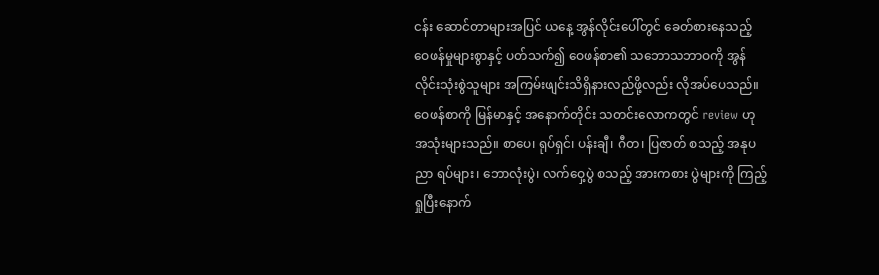ငန်း ဆောင်တာများအပြင် ယနေ့ အွန်လိုင်းပေါ်တွင် ခေတ်စားနေသည့် ဝေဖန်မှုများစွာနှင့် ပတ်သက်၍ ဝေဖန်စာ၏ သဘောသဘာဝကို အွန်လိုင်းသုံးစွဲသူများ အကြမ်းဖျင်းသိရှိနားလည်ဖို့လည်း လိုအပ်ပေသည်။
ဝေဖန်စာကို မြန်မာနှင့် အနောက်တိုင်း သတင်းလောကတွင် review ဟု အသုံးများသည်။ စာပေ၊ ရုပ်ရှင်၊ ပန်းချီ၊ ဂီတ၊ ပြဇာတ် စသည့် အနုပညာ ရပ်များ၊ ဘောလုံးပွဲ၊ လက်ဝှေ့ပွဲ စသည့် အားကစား ပွဲများကို ကြည့်ရှုပြီးနောက်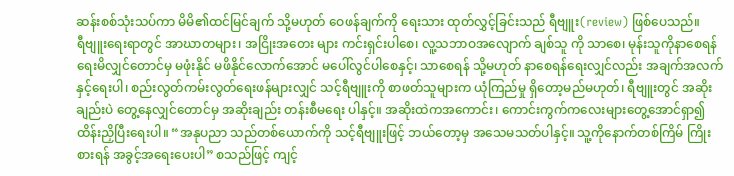ဆန်းစစ်သုံးသပ်ကာ မိမိ၏ထင်မြင်ချက် သို့မဟုတ် ဝေဖန်ချက်ကို ရေးသား ထုတ်လွှင့်ခြင်းသည် ရီဗျူး(review) ဖြစ်ပေသည်။
ရီဗျူးရေးရာတွင် အာဃာတများ၊ အငြိုးအတေး များ ကင်းရှင်းပါစေ၊ လူ့သဘာဝအလျောက် ချစ်သူ ကို သာစေ၊ မုန်းသူကိုနာစေရန် ရေးမိလျှင်တောင်မှ မဖုံးနိုင် မဖိနိုင်လောက်အောင် မပေါ်လွင်ပါစေနှင့်၊ သာစေရန် သို့မဟုတ် နာစေရန်ရေးလျှင်လည်း အချက်အလက်နှင့်ရေးပါ၊ စည်းလွတ်ကမ်းလွတ်ရေးဖန်များလျှင် သင့်ရီဗျူးကို စာဖတ်သူများက ယုံကြည်မှု ရှိတော့မည်မဟုတ်၊ ရီဗျူးတွင် အဆိုးချည်းပဲ တွေ့နေလျှင်တောင်မှ အဆိုးချည်း တန်းစီမရေး ပါနှင့်။ အဆိုးထဲကအကောင်း၊ ကောင်းကွက်ကလေးများတွေ့အောင်ရှာ၍ ထိန်းညှိပြီးရေးပါ။ “အနုပညာ သည်တစ်ယောက်ကို သင့်ရီဗျူးဖြင့် ဘယ်တော့မှ အသေမသတ်ပါနှင့်။ သူ့ကိုနောက်တစ်ကြိမ် ကြိုးစားရန် အခွင့်အရေးပေးပါ” စသည်ဖြင့် ကျင့်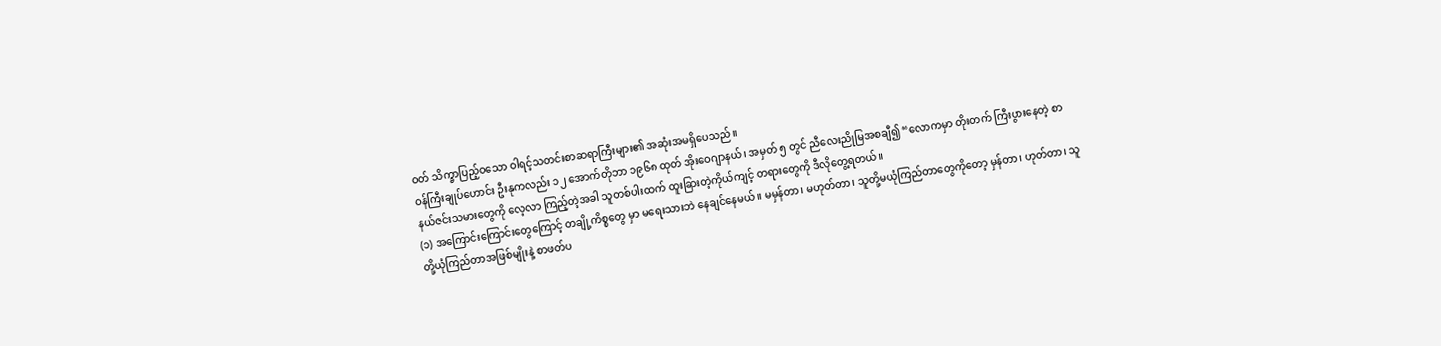ဝတ် သိက္ခာပြည့်ဝသော ဝါရင့်သတင်းစာဆရာကြီးများ၏ အဆုံးအမရှိပေသည်။
ဝန်ကြီးချုပ်ဟောင်း ဦးနုကလည်း ၁၂ အောက်တိုဘာ ၁၉၆၈ ထုတ် အိုးဝေဂျာနယ်၊ အမှတ် ၅ တွင် ညီလေးညိုမြအစချီ၍ “လောကမှာ တိုးတက် ကြီးပွားနေတဲ့ စာနယ်ဇင်းသမားတွေကို လေ့လာ ကြည့်တဲ့အခါ သူတစ်ပါးထက် ထူးခြားတဲ့ကိုယ်ကျင့် တရားတွေကို ဒီလိုတွေ့ရတယ်။
(၁) အကြောင်းကြောင်းတွေကြောင့် တချို့ကိစ္စတွေ မှာ မရေးသားဘဲ နေချင်နေမယ်။ မမှန်တာ၊ မဟုတ်တာ၊ သူတို့မယုံကြည်တာတွေကိုတော့ မှန်တာ၊ ဟုတ်တာ၊ သူတို့ယုံကြည်တာအဖြစ်မျိုးနဲ့ စာဖတ်ပ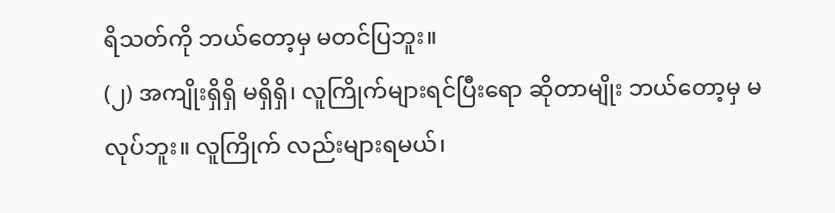ရိသတ်ကို ဘယ်တော့မှ မတင်ပြဘူး။
(၂) အကျိုးရှိရှိ မရှိရှိ၊ လူကြိုက်များရင်ပြီးရော ဆိုတာမျိုး ဘယ်တော့မှ မလုပ်ဘူး။ လူကြိုက် လည်းများရမယ်၊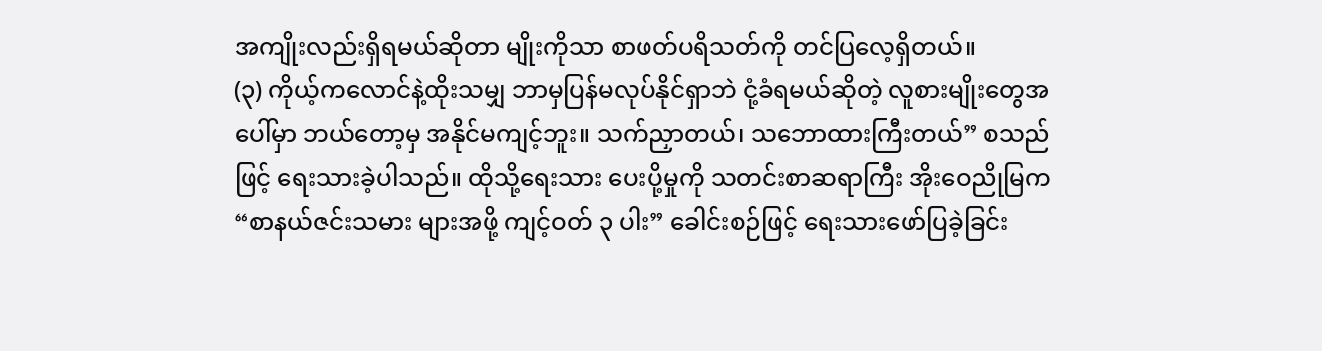အကျိုးလည်းရှိရမယ်ဆိုတာ မျိုးကိုသာ စာဖတ်ပရိသတ်ကို တင်ပြလေ့ရှိတယ်။
(၃) ကိုယ့်ကလောင်နဲ့ထိုးသမျှ ဘာမှပြန်မလုပ်နိုင်ရှာဘဲ ငုံ့ခံရမယ်ဆိုတဲ့ လူစားမျိုးတွေအပေါ်မှာ ဘယ်တော့မှ အနိုင်မကျင့်ဘူး။ သက်ညှာတယ်၊ သဘောထားကြီးတယ်” စသည်ဖြင့် ရေးသားခဲ့ပါသည်။ ထိုသို့ရေးသား ပေးပို့မှုကို သတင်းစာဆရာကြီး အိုးဝေညိုမြက “စာနယ်ဇင်းသမား များအဖို့ ကျင့်ဝတ် ၃ ပါး” ခေါင်းစဉ်ဖြင့် ရေးသားဖော်ပြခဲ့ခြင်း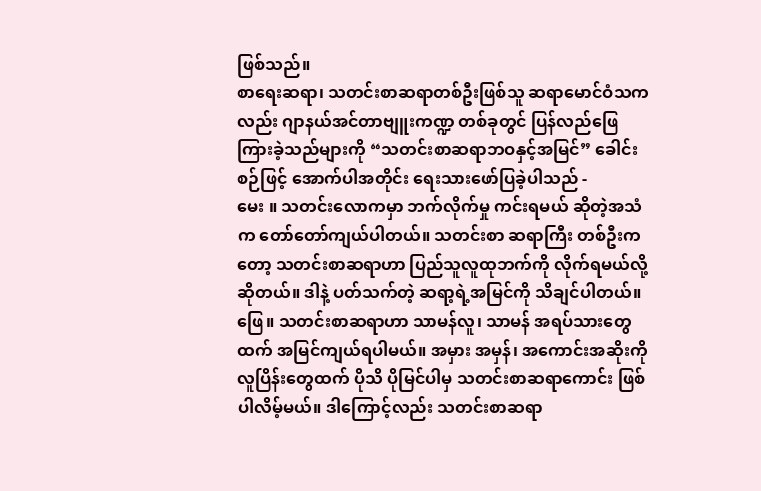ဖြစ်သည်။
စာရေးဆရာ၊ သတင်းစာဆရာတစ်ဦးဖြစ်သူ ဆရာမောင်ဝံသကလည်း ဂျာနယ်အင်တာဗျူးကဏ္ဍ တစ်ခုတွင် ပြန်လည်ဖြေကြားခဲ့သည်များကို “သတင်းစာဆရာဘဝနှင့်အမြင်” ခေါင်းစဉ်ဖြင့် အောက်ပါအတိုင်း ရေးသားဖော်ပြခဲ့ပါသည် -
မေး ။ သတင်းလောကမှာ ဘက်လိုက်မှု ကင်းရမယ် ဆိုတဲ့အသံက တော်တော်ကျယ်ပါတယ်။ သတင်းစာ ဆရာကြီး တစ်ဦးကတော့ သတင်းစာဆရာဟာ ပြည်သူလူထုဘက်ကို လိုက်ရမယ်လို့ဆိုတယ်။ ဒါနဲ့ ပတ်သက်တဲ့ ဆရာ့ရဲ့အမြင်ကို သိချင်ပါတယ်။
ဖြေ။ သတင်းစာဆရာဟာ သာမန်လူ၊ သာမန် အရပ်သားတွေထက် အမြင်ကျယ်ရပါမယ်။ အမှား အမှန်၊ အကောင်းအဆိုးကို လူပြိန်းတွေထက် ပိုသိ ပိုမြင်ပါမှ သတင်းစာဆရာကောင်း ဖြစ်ပါလိမ့်မယ်။ ဒါကြောင့်လည်း သတင်းစာဆရာ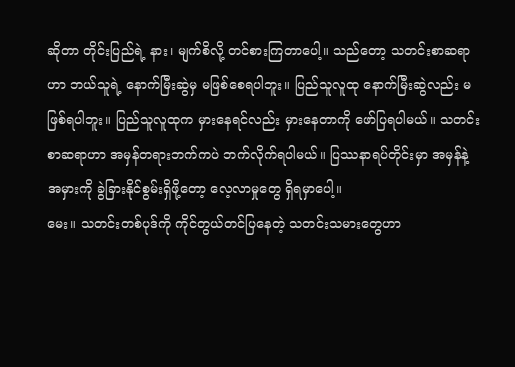ဆိုတာ တိုင်းပြည်ရဲ့ နား၊ မျက်စိလို့ တင်စားကြတာပေါ့။ သည်တော့ သတင်းစာဆရာဟာ ဘယ်သူရဲ့ နောက်မြီးဆွဲမှ မဖြစ်စေရပါဘူး။ ပြည်သူလူထု နောက်မြီးဆွဲလည်း မဖြစ်ရပါဘူး။ ပြည်သူလူထုက မှားနေရင်လည်း မှားနေတာကို ဖော်ပြရပါမယ်။ သတင်းစာဆရာဟာ အမှန်တရားဘက်ကပဲ ဘက်လိုက်ရပါမယ်။ ပြဿနာရပ်တိုင်းမှာ အမှန်နဲ့ အမှားကို ခွဲခြားနိုင်စွမ်းရှိဖို့တော့ လေ့လာမှုတွေ ရှိရမှာပေါ့။
မေး။ သတင်းတစ်ပုဒ်ကို ကိုင်တွယ်တင်ပြနေတဲ့ သတင်းသမားတွေဟာ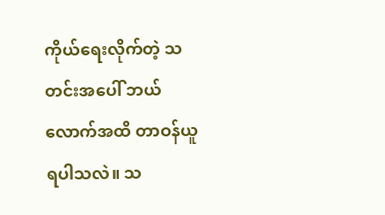ကိုယ်ရေးလိုက်တဲ့ သတင်းအပေါ် ဘယ်လောက်အထိ တာဝန်ယူရပါသလဲ။ သ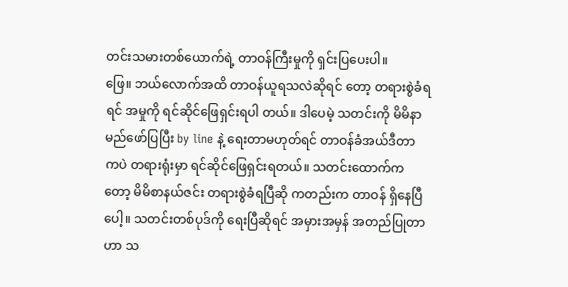တင်းသမားတစ်ယောက်ရဲ့ တာဝန်ကြီးမှုကို ရှင်းပြပေးပါ။
ဖြေ။ ဘယ်လောက်အထိ တာဝန်ယူရသလဲဆိုရင် တော့ တရားစွဲခံရရင် အမှုကို ရင်ဆိုင်ဖြေရှင်းရပါ တယ်။ ဒါပေမဲ့ သတင်းကို မိမိနာမည်ဖော်ပြပြီး by line နဲ့ ရေးတာမဟုတ်ရင် တာဝန်ခံအယ်ဒီတာ ကပဲ တရားရုံးမှာ ရင်ဆိုင်ဖြေရှင်းရတယ်။ သတင်းထောက်ကတော့ မိမိစာနယ်ဇင်း တရားစွဲခံရပြီဆို ကတည်းက တာဝန် ရှိနေပြီပေါ့။ သတင်းတစ်ပုဒ်ကို ရေးပြီဆိုရင် အမှားအမှန် အတည်ပြုတာဟာ သ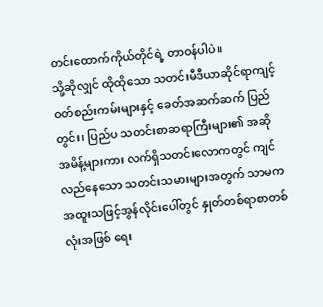တင်းထောက်ကိုယ်တိုင်ရဲ့ တာဝန်ပါပဲ။
သို့ဆိုလျှင် ထိုထိုသော သတင်းမီဒီယာဆိုင်ရာကျင့်ဝတ်စည်းကမ်းများနှင့် ခေတ်အဆက်ဆက် ပြည်တွင်း၊ ပြည်ပ သတင်းစာဆရာကြီးများ၏ အဆိုအမိန့်များကား လက်ရှိသတင်းလောကတွင် ကျင်လည်နေသော သတင်းသမားများအတွက် သာမက အထူးသဖြင့်အွန်လိုင်းပေါ်တွင် နှုတ်တစ်ရာစာတစ်လုံးအဖြစ် ရေး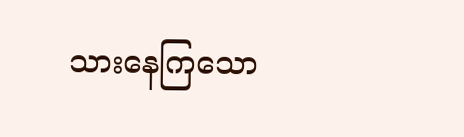သားနေကြသော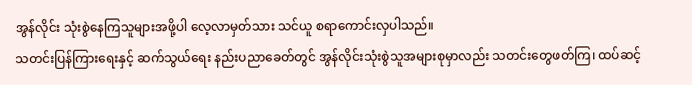အွန်လိုင်း သုံးစွဲနေကြသူများအဖို့ပါ လေ့လာမှတ်သား သင်ယူ စရာကောင်းလှပါသည်။
သတင်းပြန်ကြားရေးနှင့် ဆက်သွယ်ရေး နည်းပညာခေတ်တွင် အွန်လိုင်းသုံးစွဲသူအများစုမှာလည်း သတင်းတွေဖတ်ကြ၊ ထပ်ဆင့်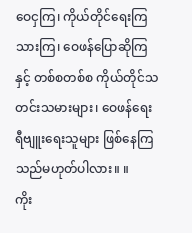ဝေငှကြ၊ ကိုယ်တိုင်ရေးကြသားကြ၊ ဝေဖန်ပြောဆိုကြနှင့် တစ်စတစ်စ ကိုယ်တိုင်သတင်းသမားများ၊ ဝေဖန်ရေး ရီဗျူးရေးသူများ ဖြစ်နေကြသည်မဟုတ်ပါလား။ ။
ကိုး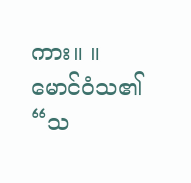ကား။ ။ မောင်ဝံသ၏ “သ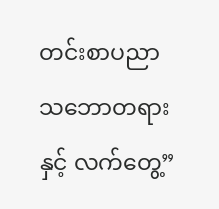တင်းစာပညာ
သဘောတရားနှင့် လက်တွေ့”